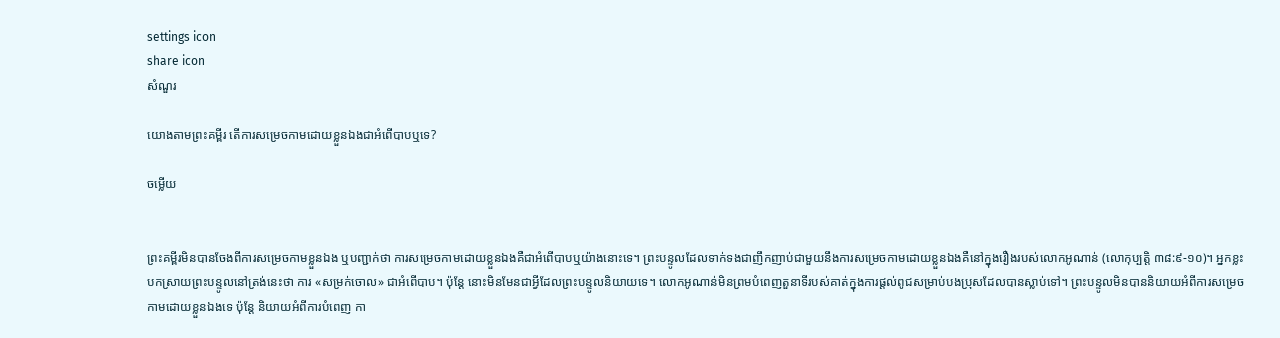settings icon
share icon
សំណួរ

យោងតាមព្រះគម្ពីរ តើការសម្រេចកាមដោយខ្លួនឯងជាអំពើបាបឬទេ?

ចម្លើយ


ព្រះគម្ពីរមិនបានចែងពីការសម្រេចកាមខ្លួនឯង ឬបញ្ជាក់ថា ការសម្រេចកាមដោយខ្លួនឯងគឺជាអំពើបាបឬយ៉ាងនោះទេ។ ព្រះបន្ទូលដែលទាក់ទងជាញឹកញាប់ជាមួយនឹងការសម្រេចកាមដោយខ្លួនឯងគឺនៅក្នុងរឿងរបស់លោកអូណាន់ (លោកុប្បត្តិ ៣៨:៩-១០)។ អ្នកខ្លះបកស្រាយព្រះបន្ទូលនៅត្រង់នេះថា ការ «សម្រក់ចោល» ជាអំពើបាប។ ប៉ុន្តែ នោះមិនមែនជាអ្វីដែលព្រះបន្ទូលនិយាយទេ។ លោកអូណាន់មិនព្រមបំពេញតួនាទីរបស់គាត់ក្នុងការផ្តល់ពូជសម្រាប់បងប្រុសដែលបានស្លាប់ទៅ។ ព្រះបន្ទូលមិនបាននិយាយអំពីការសម្រេចកាមដោយខ្លួនឯងទេ ប៉ុន្តែ និយាយអំពីការបំពេញ កា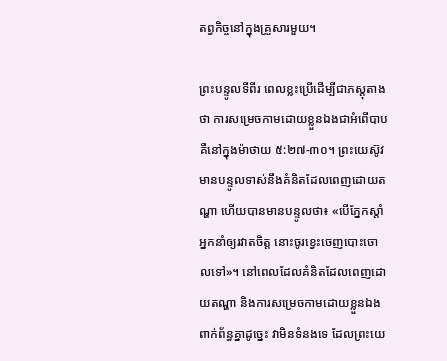តព្វកិច្ចនៅក្នុងគ្រួសារមួយ។

ព្រះបន្ទូលទីពីរ ពេលខ្លះប្រើដើម្បីជាភស្តុតាងថា ការសម្រេចកាមដោយខ្លួនឯងជាអំពើបាបគឺនៅក្នុងម៉ាថាយ ៥:២៧-៣០។ ព្រះយេស៊ូវមានបន្ទូលទាស់នឹងគំនិតដែលពេញដោយតណ្ហា ហើយបានមានបន្ទូលថា៖ «បើភ្នែកស្តាំអ្នកនាំឲ្យរវាតចិត្ត នោះចូរខ្វេះចេញបោះចោលទៅ»។ នៅពេលដែលគំនិតដែលពេញដោយតណ្ហា និងការសម្រេចកាមដោយខ្លួនឯងពាក់ព័ន្ធគ្នាដូច្នេះ វាមិនទំនងទេ ដែលព្រះយេ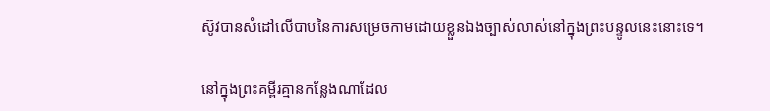ស៊ូវបានសំដៅលើបាបនៃការសម្រេចកាមដោយខ្លួនឯងច្បាស់លាស់នៅក្នុងព្រះបន្ទូលនេះនោះទេ។

នៅក្នុងព្រះគម្ពីរគ្មានកន្លែងណាដែល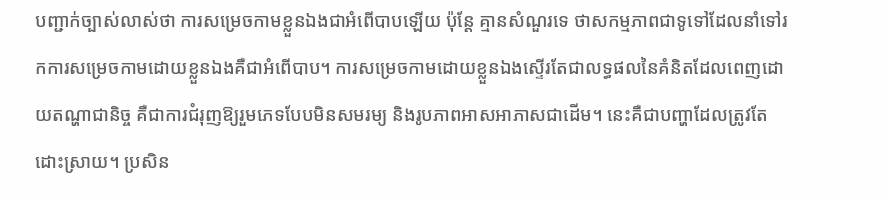បញ្ជាក់ច្បាស់លាស់ថា ការសម្រេចកាមខ្លួនឯងជាអំពើបាបឡើយ ប៉ុន្តែ គ្មានសំណួរទេ ថាសកម្មភាពជាទូទៅដែលនាំទៅរកការសម្រេចកាមដោយខ្លួនឯងគឺជាអំពើបាប។ ការសម្រេចកាមដោយខ្លួនឯងស្ទើរតែជាលទ្ធផលនៃគំនិតដែលពេញដោយតណ្ហាជានិច្ច គឺជាការជំរុញឱ្យរួមភេទបែបមិនសមរម្យ និងរូបភាពអាសអាភាសជាដើម។ នេះគឺជាបញ្ហាដែលត្រូវតែដោះស្រាយ។ ប្រសិន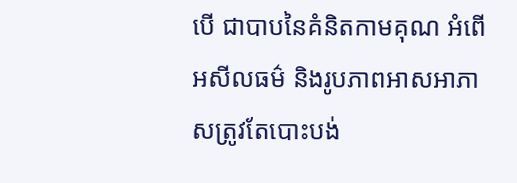បើ ជាបាបនៃគំនិតកាមគុណ អំពើអសីលធម៌ និងរូបភាពអាសអាភាសត្រូវតែបោះបង់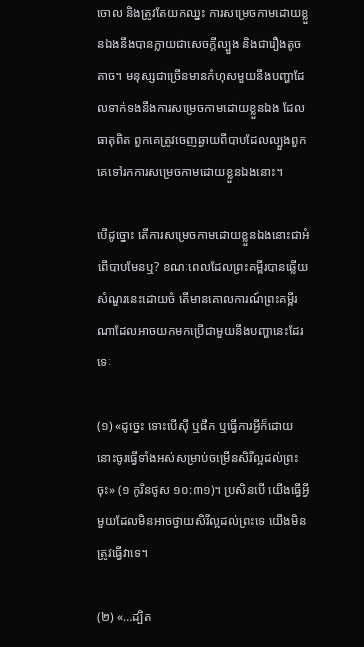ចោល និងត្រូវតែយកឈ្នះ ការសម្រេចកាមដោយខ្លួនឯងនឹងបានក្លាយជាសេចក្តីល្បួង និងជារឿងតូចតាច។ មនុស្សជាច្រើនមានកំហុសមួយនឹងបញ្ហាដែលទាក់ទងនឹងការសម្រេចកាមដោយខ្លួនឯង ដែលធាតុពិត ពួកគេត្រូវចេញឆ្ងាយពីបាបដែលល្បួងពួកគេទៅរកការសម្រេចកាមដោយខ្លួនឯងនោះ។

បើដូច្នោះ តើការសម្រេចកាមដោយខ្លួនឯងនោះជាអំពើបាបមែនឬ? ខណៈពេលដែលព្រះគម្ពីរបានឆ្លើយសំណួរនេះដោយចំ តើមានគោលការណ៍ព្រះគម្ពីរណាដែលអាចយកមកប្រើជាមួយនឹងបញ្ហានេះដែរទេៈ

(១) «ដូច្នេះ ទោះបើស៊ី ឬផឹក ឬធ្វើការអ្វីក៏ដោយ នោះចូរធ្វើទាំងអស់សម្រាប់ចម្រើនសិរី‌ល្អដល់ព្រះចុះ» (១ កូរិនថូស ១០:៣១)។ ប្រសិនបើ យើងធ្វើអ្វីមួយដែលមិនអាចថ្វាយសិរីល្អដល់ព្រះទេ យើងមិនត្រូវធ្វើវាទេ។

(២) «…ដ្បិត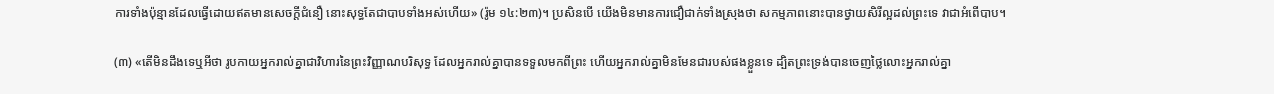ការទាំងប៉ុន្មានដែលធ្វើដោយឥតមានសេចក្ដីជំនឿ នោះសុទ្ធតែជាបាបទាំងអស់ហើយ» (រ៉ូម ១៤:២៣)។ ប្រសិនបើ យើងមិនមានការជឿជាក់ទាំងស្រុងថា សកម្មភាពនោះបានថ្វាយសិរីល្អដល់ព្រះទេ វាជាអំពើបាប។

(៣) «តើមិនដឹងទេឬអីថា រូប‌កាយអ្នករាល់គ្នាជាវិហារនៃព្រះ‌វិញ្ញាណបរិសុទ្ធ ដែលអ្នករាល់គ្នាបានទទួលមកពីព្រះ ហើយអ្នករាល់គ្នាមិនមែនជារបស់ផងខ្លួនទេ ដ្បិតព្រះ‌ទ្រង់បានចេញថ្លៃលោះអ្នករាល់គ្នា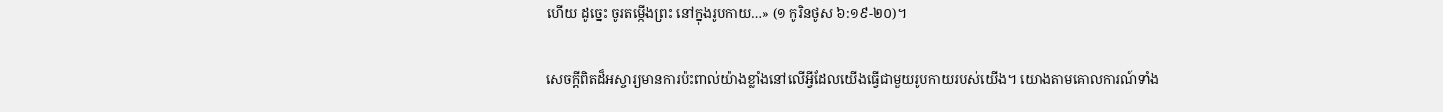ហើយ ដូច្នេះ ចូរតម្កើងព្រះ នៅក្នុងរូប‌កាយ…» (១ កូរិនថូស ៦:១៩-២០)។

សេចក្តីពិតដ៏អស្ចារ្យមានការប៉ះពាល់យ៉ាងខ្លាំងនៅលើអ្វីដែលយើងធ្វើជាមួយរូបកាយរបស់យើង។ យោងតាមគោលការណ៍ទាំង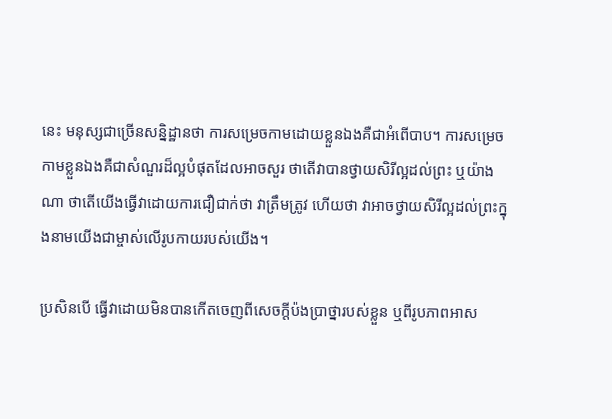នេះ មនុស្សជាច្រើនសន្និដ្ឋានថា ការសម្រេចកាមដោយខ្លួនឯងគឺជាអំពើបាប។ ការសម្រេចកាមខ្លួនឯងគឺជាសំណួរដ៏ល្អបំផុតដែលអាចសួរ ថាតើវាបានថ្វាយសិរីល្អដល់ព្រះ ឬយ៉ាងណា ថាតើយើងធ្វើវាដោយការជឿជាក់ថា វាត្រឹមត្រូវ ហើយថា វាអាចថ្វាយសិរីល្អដល់ព្រះក្នុងនាមយើងជាម្ចាស់លើរូបកាយរបស់យើង។

ប្រសិនបើ ធ្វើវាដោយមិនបានកើតចេញពីសេចក្តីប៉ងប្រាថ្នារបស់ខ្លួន ឬពីរូបភាពអាស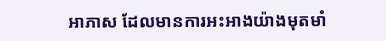អាភាស ដែលមានការអះអាងយ៉ាងមុតមាំ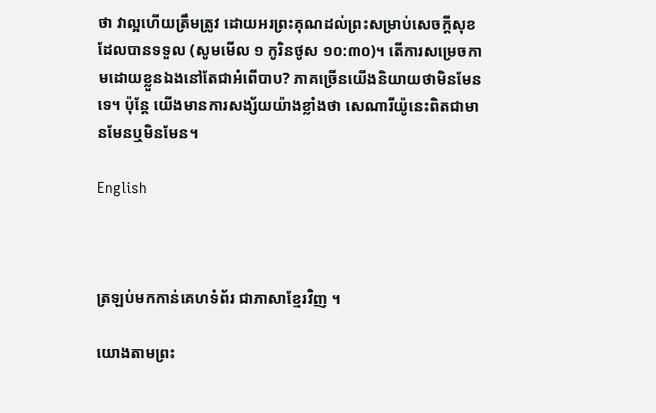ថា វាល្អហើយត្រឹមត្រូវ ដោយអរព្រះគុណដល់ព្រះសម្រាប់សេចក្តីសុខដែលបានទទួល (សូមមើល ១ កូរិនថូស ១០:៣០)។ តើការសម្រេចកាមដោយខ្លួនឯងនៅតែជាអំពើបាប? ភាគច្រើនយើងនិយាយថាមិនមែនទេ។ ប៉ុន្តែ យើងមានការសង្ស័យយ៉ាងខ្លាំងថា សេណារីយ៉ូនេះពិតជាមានមែនឬមិនមែន។

English



ត្រឡប់មកកាន់គេហទំព័រ ជាភាសាខ្មែរវិញ ។

យោងតាមព្រះ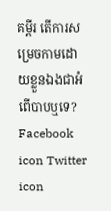គម្ពីរ តើការសម្រេចកាមដោយខ្លួនឯងជាអំពើបាបឬទេ?
Facebook icon Twitter icon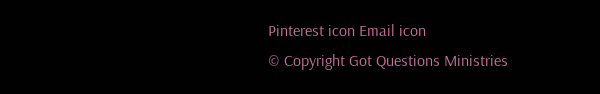Pinterest icon Email icon
© Copyright Got Questions Ministries